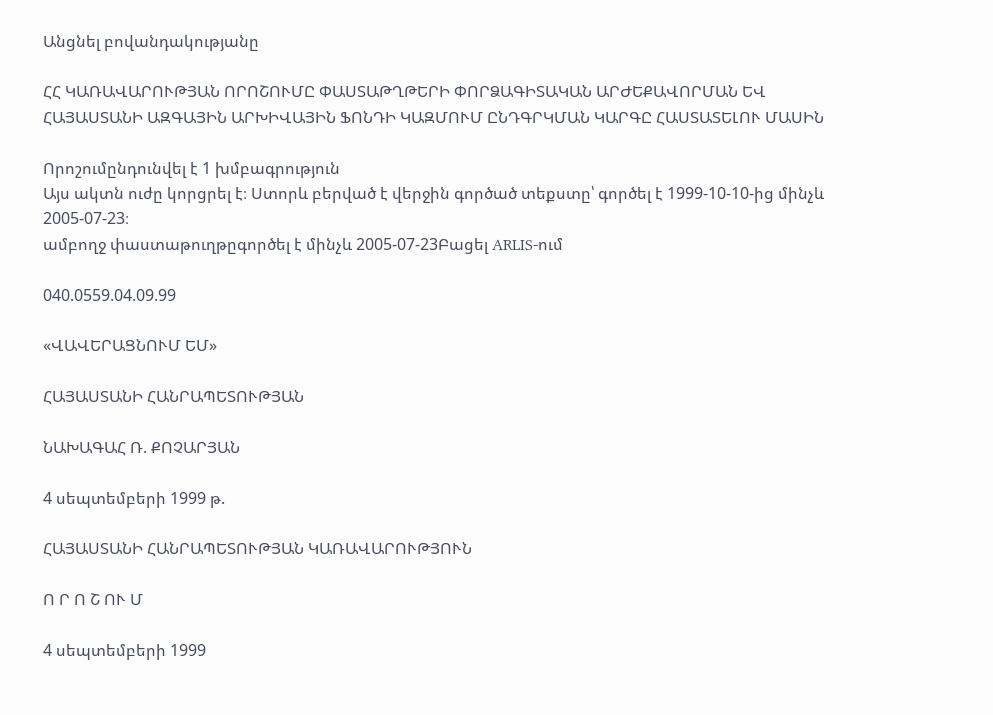Անցնել բովանդակությանը

ՀՀ ԿԱՌԱՎԱՐՈՒԹՅԱՆ ՈՐՈՇՈՒՄԸ ՓԱՍՏԱԹՂԹԵՐԻ ՓՈՐՁԱԳԻՏԱԿԱՆ ԱՐԺԵՔԱՎՈՐՄԱՆ ԵՎ ՀԱՅԱՍՏԱՆԻ ԱԶԳԱՅԻՆ ԱՐԽԻՎԱՅԻՆ ՖՈՆԴԻ ԿԱԶՄՈՒՄ ԸՆԴԳՐԿՄԱՆ ԿԱՐԳԸ ՀԱՍՏԱՏԵԼՈՒ ՄԱՍԻՆ

Որոշումընդունվել է 1 խմբագրություն
Այս ակտն ուժը կորցրել է։ Ստորև բերված է վերջին գործած տեքստը՝ գործել է 1999-10-10-ից մինչև 2005-07-23։
ամբողջ փաստաթուղթըգործել է մինչև 2005-07-23Բացել ARLIS-ում

040.0559.04.09.99

«ՎԱՎԵՐԱՑՆՈՒՄ ԵՄ»

ՀԱՅԱՍՏԱՆԻ ՀԱՆՐԱՊԵՏՈՒԹՅԱՆ

ՆԱԽԱԳԱՀ Ռ. ՔՈՉԱՐՅԱՆ

4 սեպտեմբերի 1999 թ.

ՀԱՅԱՍՏԱՆԻ ՀԱՆՐԱՊԵՏՈՒԹՅԱՆ ԿԱՌԱՎԱՐՈՒԹՅՈՒՆ

Ո Ր Ո Շ ՈՒ Մ

4 սեպտեմբերի 1999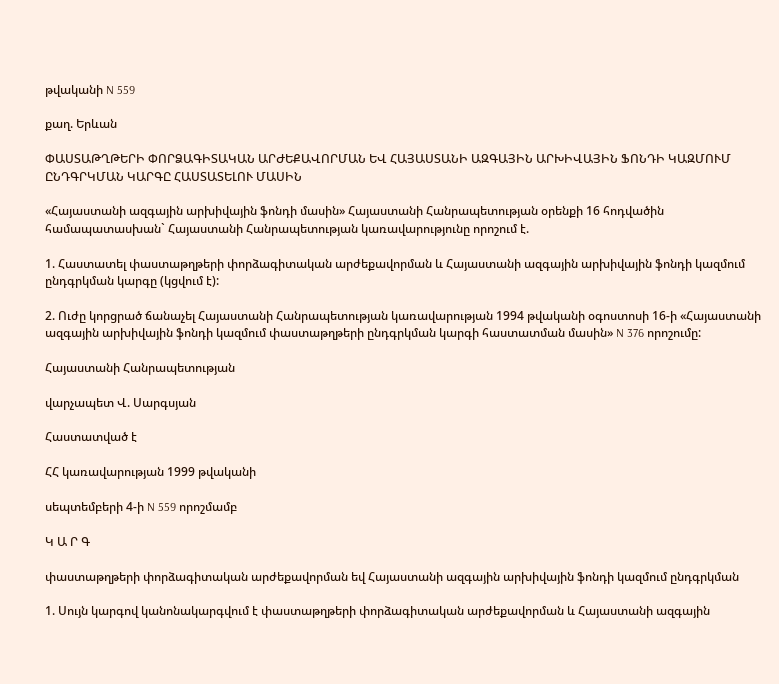թվականի N 559

քաղ. Երևան

ՓԱՍՏԱԹՂԹԵՐԻ ՓՈՐՁԱԳԻՏԱԿԱՆ ԱՐԺԵՔԱՎՈՐՄԱՆ ԵՎ ՀԱՅԱՍՏԱՆԻ ԱԶԳԱՅԻՆ ԱՐԽԻՎԱՅԻՆ ՖՈՆԴԻ ԿԱԶՄՈՒՄ ԸՆԴԳՐԿՄԱՆ ԿԱՐԳԸ ՀԱՍՏԱՏԵԼՈՒ ՄԱՍԻՆ

«Հայաստանի ազգային արխիվային ֆոնդի մասին» Հայաստանի Հանրապետության օրենքի 16 հոդվածին համապատասխան` Հայաստանի Հանրապետության կառավարությունը որոշում է.

1. Հաստատել փաստաթղթերի փորձագիտական արժեքավորման և Հայաստանի ազգային արխիվային ֆոնդի կազմում ընդգրկման կարգը (կցվում է):

2. Ուժը կորցրած ճանաչել Հայաստանի Հանրապետության կառավարության 1994 թվականի օգոստոսի 16-ի «Հայաստանի ազգային արխիվային ֆոնդի կազմում փաստաթղթերի ընդգրկման կարգի հաստատման մասին» N 376 որոշումը:

Հայաստանի Հանրապետության

վարչապետ Վ. Սարգսյան

Հաստատված է

ՀՀ կառավարության 1999 թվականի

սեպտեմբերի 4-ի N 559 որոշմամբ

Կ Ա Ր Գ

փաստաթղթերի փորձագիտական արժեքավորման եվ Հայաստանի ազգային արխիվային ֆոնդի կազմում ընդգրկման

1. Սույն կարգով կանոնակարգվում է փաստաթղթերի փորձագիտական արժեքավորման և Հայաստանի ազգային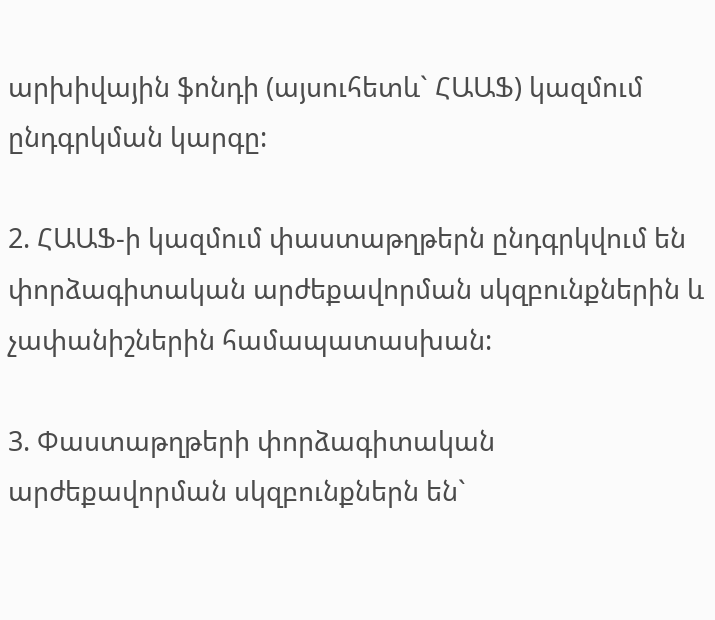արխիվային ֆոնդի (այսուհետև` ՀԱԱՖ) կազմում ընդգրկման կարգը:

2. ՀԱԱՖ-ի կազմում փաստաթղթերն ընդգրկվում են փորձագիտական արժեքավորման սկզբունքներին և չափանիշներին համապատասխան:

3. Փաստաթղթերի փորձագիտական արժեքավորման սկզբունքներն են`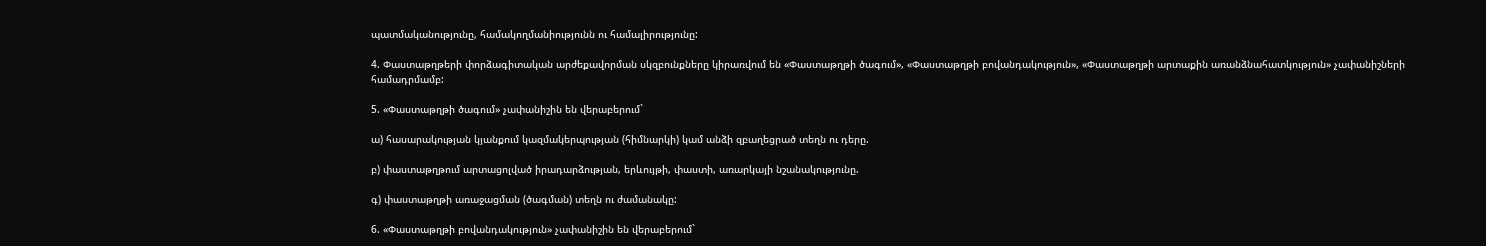պատմականությունը, համակողմանիությունն ու համալիրությունը:

4. Փաստաթղթերի փորձագիտական արժեքավորման սկզբունքները կիրառվում են «Փաստաթղթի ծագում», «Փաստաթղթի բովանդակություն», «Փաստաթղթի արտաքին առանձնահատկություն» չափանիշների համադրմամբ:

5. «Փաստաթղթի ծագում» չափանիշին են վերաբերում`

ա) հասարակության կյանքում կազմակերպության (հիմնարկի) կամ անձի զբաղեցրած տեղն ու դերը.

բ) փաստաթղթում արտացոլված իրադարձության, երևույթի, փաստի, առարկայի նշանակությունը.

գ) փաստաթղթի առաջացման (ծագման) տեղն ու ժամանակը:

6. «Փաստաթղթի բովանդակություն» չափանիշին են վերաբերում`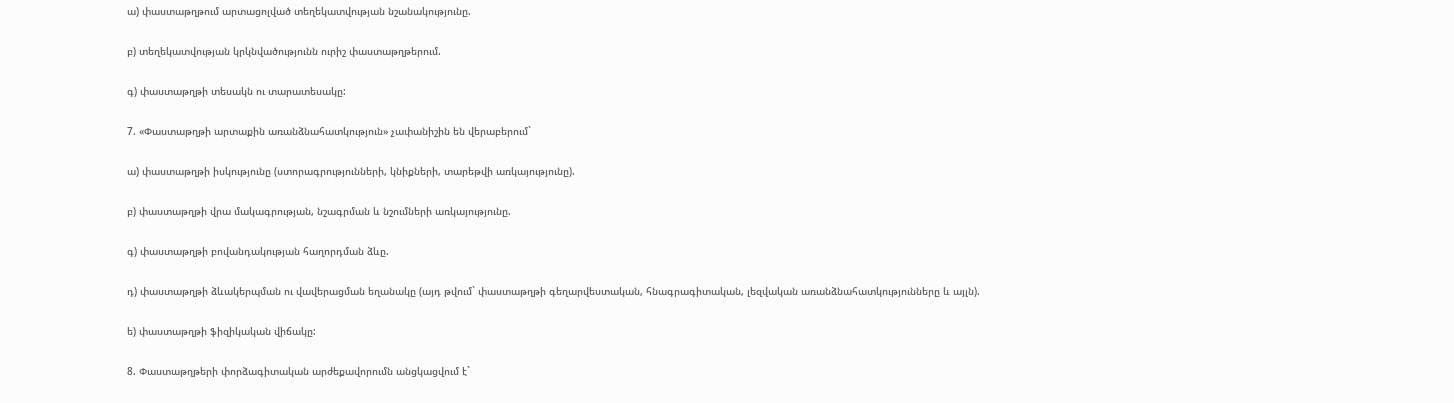ա) փաստաթղթում արտացոլված տեղեկատվության նշանակությունը.

բ) տեղեկատվության կրկնվածությունն ուրիշ փաստաթղթերում.

գ) փաստաթղթի տեսակն ու տարատեսակը:

7. «Փաստաթղթի արտաքին առանձնահատկություն» չափանիշին են վերաբերում`

ա) փաստաթղթի իսկությունը (ստորագրությունների, կնիքների, տարեթվի առկայությունը).

բ) փաստաթղթի վրա մակագրության, նշագրման և նշումների առկայությունը.

գ) փաստաթղթի բովանդակության հաղորդման ձևը.

դ) փաստաթղթի ձևակերպման ու վավերացման եղանակը (այդ թվում` փաստաթղթի գեղարվեստական, հնագրագիտական, լեզվական առանձնահատկությունները և այլն).

ե) փաստաթղթի ֆիզիկական վիճակը:

8. Փաստաթղթերի փորձագիտական արժեքավորումն անցկացվում է`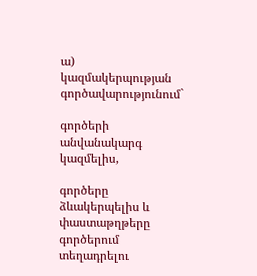ա) կազմակերպության գործավարությունում`

գործերի անվանակարգ կազմելիս,

գործերը ձևակերպելիս և փաստաթղթերը գործերում տեղադրելու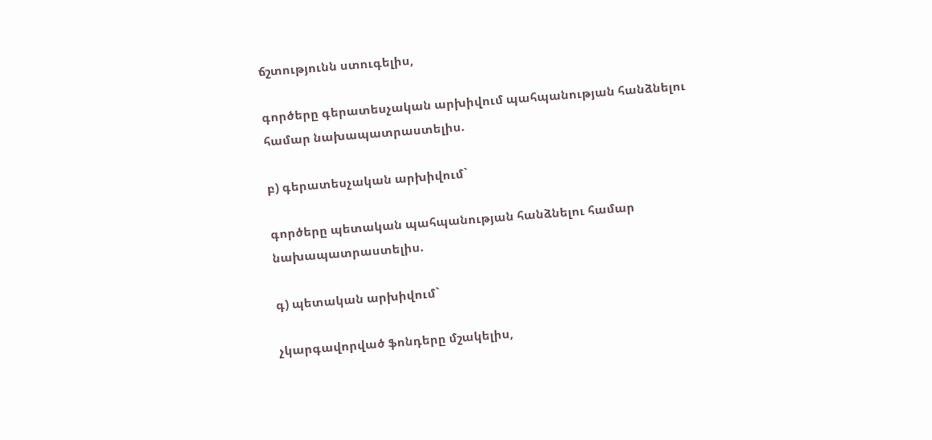ճշտությունն ստուգելիս,

գործերը գերատեսչական արխիվում պահպանության հանձնելու համար նախապատրաստելիս.

բ) գերատեսչական արխիվում`

գործերը պետական պահպանության հանձնելու համար նախապատրաստելիս.

գ) պետական արխիվում`

չկարգավորված ֆոնդերը մշակելիս,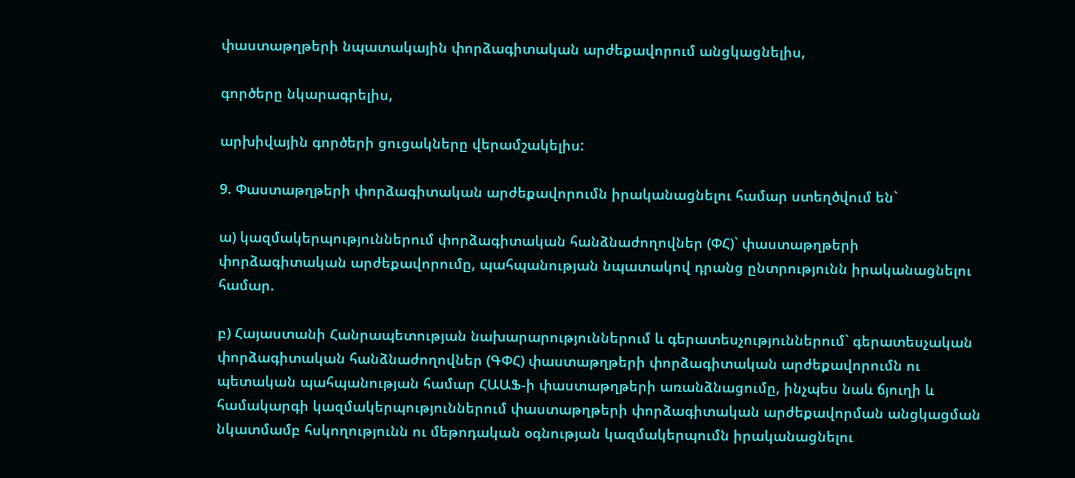փաստաթղթերի նպատակային փորձագիտական արժեքավորում անցկացնելիս,

գործերը նկարագրելիս,

արխիվային գործերի ցուցակները վերամշակելիս:

9. Փաստաթղթերի փորձագիտական արժեքավորումն իրականացնելու համար ստեղծվում են`

ա) կազմակերպություններում փորձագիտական հանձնաժողովներ (ՓՀ)` փաստաթղթերի փորձագիտական արժեքավորումը, պահպանության նպատակով դրանց ընտրությունն իրականացնելու համար.

բ) Հայաստանի Հանրապետության նախարարություններում և գերատեսչություններում` գերատեսչական փորձագիտական հանձնաժողովներ (ԳՓՀ) փաստաթղթերի փորձագիտական արժեքավորումն ու պետական պահպանության համար ՀԱԱՖ-ի փաստաթղթերի առանձնացումը, ինչպես նաև ճյուղի և համակարգի կազմակերպություններում փաստաթղթերի փորձագիտական արժեքավորման անցկացման նկատմամբ հսկողությունն ու մեթոդական օգնության կազմակերպումն իրականացնելու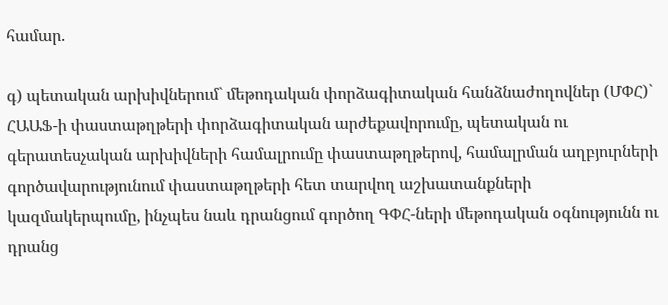համար.

գ) պետական արխիվներում` մեթոդական փորձագիտական հանձնաժողովներ (ՄՓՀ)` ՀԱԱՖ-ի փաստաթղթերի փորձագիտական արժեքավորումը, պետական ու գերատեսչական արխիվների համալրումը փաստաթղթերով, համալրման աղբյուրների գործավարությունում փաստաթղթերի հետ տարվող աշխատանքների կազմակերպումը, ինչպես նաև դրանցում գործող ԳՓՀ-ների մեթոդական օգնությունն ու դրանց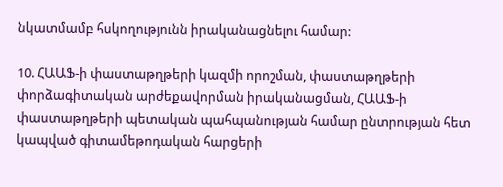նկատմամբ հսկողությունն իրականացնելու համար:

10. ՀԱԱՖ-ի փաստաթղթերի կազմի որոշման, փաստաթղթերի փորձագիտական արժեքավորման իրականացման, ՀԱԱՖ-ի փաստաթղթերի պետական պահպանության համար ընտրության հետ կապված գիտամեթոդական հարցերի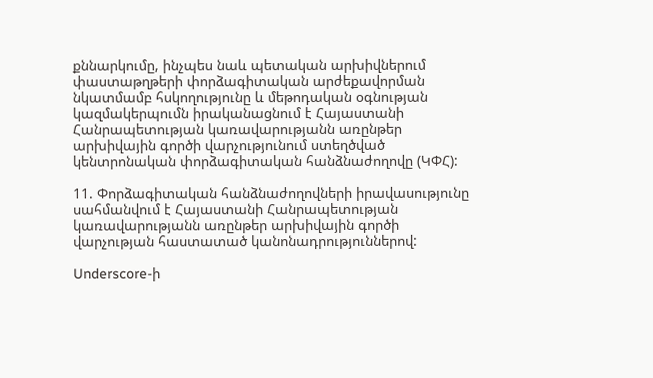քննարկումը, ինչպես նաև պետական արխիվներում փաստաթղթերի փորձագիտական արժեքավորման նկատմամբ հսկողությունը և մեթոդական օգնության կազմակերպումն իրականացնում է Հայաստանի Հանրապետության կառավարությանն առընթեր արխիվային գործի վարչությունում ստեղծված կենտրոնական փորձագիտական հանձնաժողովը (ԿՓՀ):

11. Փորձագիտական հանձնաժողովների իրավասությունը սահմանվում է Հայաստանի Հանրապետության կառավարությանն առընթեր արխիվային գործի վարչության հաստատած կանոնադրություններով:

Underscore-ի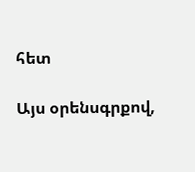հետ

Այս օրենսգրքով,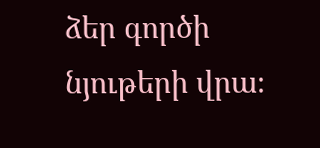ձեր գործի նյութերի վրա։